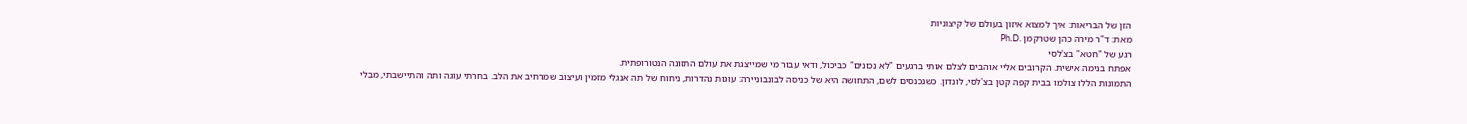הזן של הבריאות: איך למצוא איזון בעולם של קיצוניות
מאת: ד"ר מירה כהן שטרקמן .Ph.D
רגע של "חטא" בצ'לסי
אפתח בנימה אישית. הקרובים אליי אוהבים לצלם אותי ברגעים "לא נכונים" כביכול, ודאי עבור מי שמייצגת את עולם התזונה הנטורופתית.
התמונות הללו צולמו בבית קפה קטן בצ'לסי, לונדון. כשנכנסים לשם, התחושה היא של כניסה לבונבוניירה: עוגות נהדרות, ניחוח של תה אנגלי מזמין ועיצוב שמרחיב את הלב. בחרתי עוגה ותה והתיישבתי, מבלי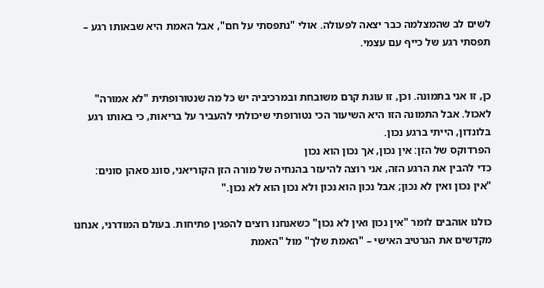לשים לב שהמצלמה כבר יצאה לפעולה. אולי "נתפסתי על חם", אבל האמת היא שבאותו רגע – תפסתי רגע של כייף עם עצמי.


כן, זו אני בתמונה. וכן, זו עוגת קרם משובחת ובמרכיביה יש כל מה שנטורופתית "לא אמורה" לאכול. אבל התמונה הזו היא השיעור הכי נטורופתי שיכולתי להעביר על בריאות, כי באותו רגע בלונדון, הייתי ברגע נכון.
הפרדוקס של הזן: אין נכון, אך נכון הוא נכון
כדי להבין את הרגע הזה, אני רוצה להיעזר בהנחיה של מורה הזן הקוריאני, סונג סאהן סונים:
"אין נכון ואין לא נכון; אבל נכון הוא נכון ולא נכון הוא לא נכון."

כולנו אוהבים לומר "אין נכון ואין לא נכון" כשאנחנו רוצים להפגין פתיחות. בעולם המודרני, אנחנו מקדשים את הנרטיב האישי – "האמת שלך" מול "האמת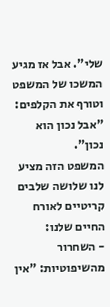שלי". אבל אז מגיע המשכו של המשפט וטורף את הקלפים: "אבל נכון הוא נכון".
המשפט הזה מציע לנו שלושה שלבים קריטיים לאורח החיים שלנו:
- השחרור מהשיפוטיות: "אין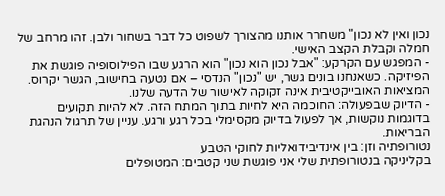נכון ואין לא נכון" משחרר אותנו מהצורך לשפוט כל דבר בשחור ולבן. זהו מרחב של חמלה וקבלת הקצב האישי.
- המפגש עם הקרקע: "אבל נכון הוא נכון" הוא הרגע שבו הפילוסופיה פוגשת את הפיזיקה. כשאנחנו בונים גשר, יש "נכון" הנדסי – אם נטעה בחישוב, הגשר יקרוס. המציאות האובייקטיבית אינה זקוקה לאישור של הדעה שלנו.
- הדיוק שבפעולה: החוכמה היא לחיות בתוך המתח הזה. לא להיות תקועים בדוגמות נוקשות, אך לפעול בדיוק מקסימלי בכל רגע ורגע. עניין של תרגול הנהגת הבריאות.
נטורופתיה וזן: בין אינדיבידואליות לחוקי הטבע
בקליניקה בנטורופתית שלי אני פוגשת שני קטבים: המטופלים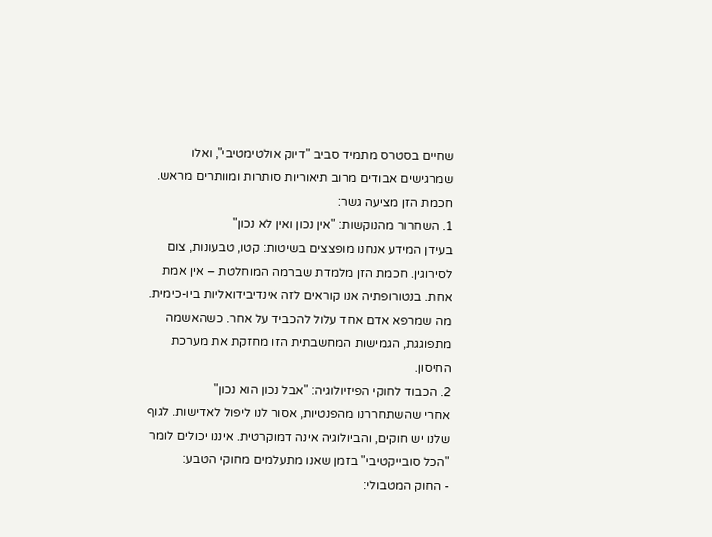שחיים בסטרס מתמיד סביב "דיוק אולטימטיבי", ואלו שמרגישים אבודים מרוב תיאוריות סותרות ומוותרים מראש.
חכמת הזן מציעה גשר:
1. השחרור מהנוקשות: "אין נכון ואין לא נכון"
בעידן המידע אנחנו מופצצים בשיטות: קטו, טבעונות, צום לסירוגין. חכמת הזן מלמדת שברמה המוחלטת – אין אמת אחת. בנטורופתיה אנו קוראים לזה אינדיבידואליות ביו-כימית. מה שמרפא אדם אחד עלול להכביד על אחר. כשהאשמה מתפוגגת, הגמישות המחשבתית הזו מחזקת את מערכת החיסון.
2. הכבוד לחוקי הפיזיולוגיה: "אבל נכון הוא נכון"
אחרי שהשתחררנו מהפנטיות, אסור לנו ליפול לאדישות. לגוף שלנו יש חוקים, והביולוגיה אינה דמוקרטית. איננו יכולים לומר "הכל סובייקטיבי" בזמן שאנו מתעלמים מחוקי הטבע:
- החוק המטבולי: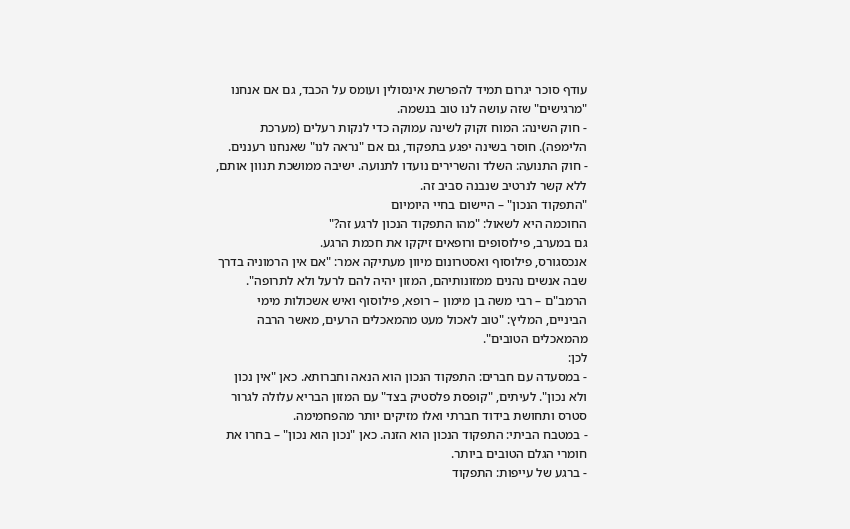עודף סוכר יגרום תמיד להפרשת אינסולין ועומס על הכבד, גם אם אנחנו "מרגישים" שזה עושה לנו טוב בנשמה.
- חוק השינה: המוח זקוק לשינה עמוקה כדי לנקות רעלים (מערכת הלימפה). חוסר בשינה יפגע בתפקוד, גם אם "נראה לנו" שאנחנו רעננים.
- חוק התנועה: השלד והשרירים נועדו לתנועה. ישיבה ממושכת תנוון אותם, ללא קשר לנרטיב שנבנה סביב זה.
"התפקוד הנכון" – היישום בחיי היומיום
החוכמה היא לשאול: "מהו התפקוד הנכון לרגע זה?"
גם במערב, פילוסופים ורופאים זיקקו את חכמת הרגע.
אנכסגורס, פילוסוף ואסטרונום מיוון מעתיקה אמר: "אם אין הרמוניה בדרך שבה אנשים נהנים ממזונותיהם, המזון יהיה להם לרעל ולא לתרופה".
הרמב"ם – רבי משה בן מימון – רופא, פילוסוף ואיש אשכולות מימי הביניים, המליץ: "טוב לאכול מעט מהמאכלים הרעים, מאשר הרבה מהמאכלים הטובים".
לכן:
- במסעדה עם חברים: התפקוד הנכון הוא הנאה וחברותא. כאן "אין נכון ולא נכון". לעיתים, "קופסת פלסטיק בצד" עם המזון הבריא עלולה לגרור סטרס ותחושת בידוד חברתי ואלו מזיקים יותר מהפחמימה.
- במטבח הביתי: התפקוד הנכון הוא הזנה. כאן "נכון הוא נכון" – בחרו את חומרי הגלם הטובים ביותר.
- ברגע של עייפות: התפקוד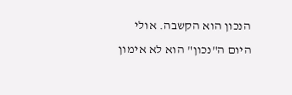הנכון הוא הקשבה. אולי היום ה"נכון" הוא לא אימון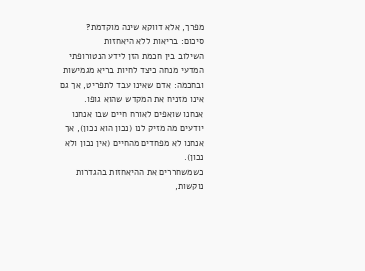מפרך, אלא דווקא שינה מוקדמת?
סיכום: בריאות ללא היאחזות
השילוב בין חכמת הזן לידע הנטורופתי המדעי מנחה כיצד לחיות בריא מגמישות ובחכמה: אדם שאינו עבד לתפריט, אך גם אינו מזניח את המקדש שהוא גופו.
אנחנו שואפים לאורח חיים שבו אנחנו יודעים מה מזיק לנו (נכון הוא נכון), אך אנחנו לא מפחדים מהחיים (אין נכון ולא נכון).
כשמשחררים את ההיאחזות בהגדרות נוקשות,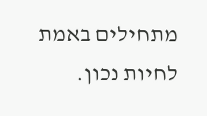מתחילים באמת לחיות נכון.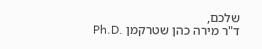שלכם,
ד"ר מירה כהן שטרקמן .Ph.D